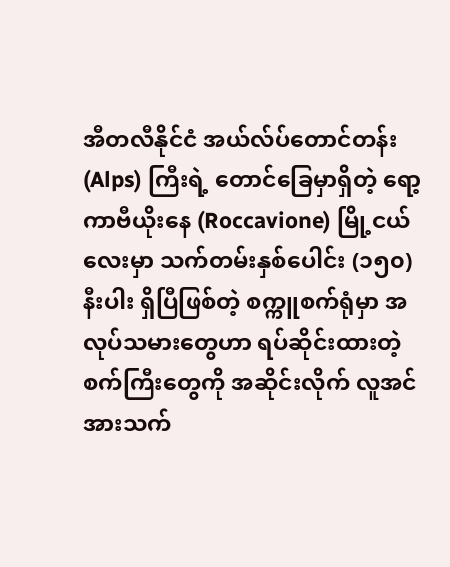အီတလီနိုင်ငံ အယ်လ်ပ်တောင်တန်း (Alps) ကြီးရဲ့ တောင်ခြေမှာရှိတဲ့ ရော့ကာဗီယိုးနေ (Roccavione) မြို့ငယ်လေးမှာ သက်တမ်းနှစ်ပေါင်း (၁၅၀) နီးပါး ရှိပြီဖြစ်တဲ့ စက္ကူစက်ရုံမှာ အလုပ်သမားတွေဟာ ရပ်ဆိုင်းထားတဲ့ စက်ကြီးတွေကို အဆိုင်းလိုက် လူအင်အားသက်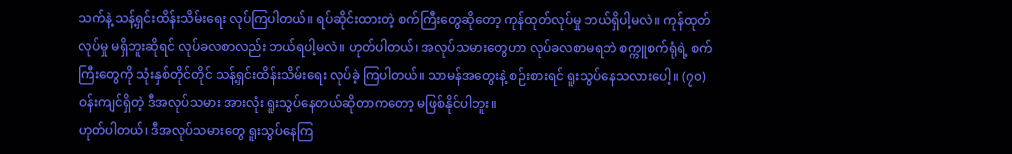သက်နဲ့ သန့်ရှင်းထိန်းသိမ်းရေး လုပ်ကြပါတယ်။ ရပ်ဆိုင်းထားတဲ့ စက်ကြီးတွေဆိုတော့ ကုန်ထုတ်လုပ်မှု ဘယ်ရှိပါ့မလဲ။ ကုန်ထုတ်လုပ်မှု မရှိဘူးဆိုရင် လုပ်ခလစာလည်း ဘယ်ရပါ့မလဲ။ ဟုတ်ပါတယ်၊ အလုပ်သမားတွေဟာ လုပ်ခလစာမရဘဲ စက္ကူစက်ရုံရဲ့ စက်ကြီးတွေကို သုံးနှစ်တိုင်တိုင် သန့်ရှင်းထိန်းသိမ်းရေး လုပ်ခဲ့ ကြပါတယ်။ သာမန်အတွေးနဲ့ စဉ်းစားရင် ရူးသွပ်နေသလားပေါ့။ (၇၀) ဝန်းကျင်ရှိတဲ့ ဒီအလုပ်သမား အားလုံး ရူးသွပ်နေတယ်ဆိုတာကတော့ မဖြစ်နိုင်ပါဘူး။
ဟုတ်ပါတယ်၊ ဒီအလုပ်သမားတွေ ရူးသွပ်နေကြ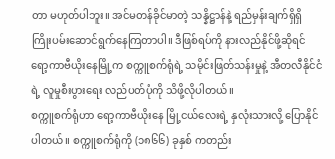တာ မဟုတ်ပါဘူး။ အင်မတန်ခိုင်မာတဲ့ သန္နိဋ္ဌာန်နဲ့ ရည်မှန်းချက်ရှိရှိ ကြိုးပမ်းဆောင်ရွက်နေကြတာပါ။ ဒီဖြစ်ရပ်ကို နားလည်နိုင်ဖို့ဆိုရင် ရော့ကာဗီယိုးနေမြို့က စက္ကူစက်ရုံရဲ့ သမိုင်းဖြတ်သန်းမှုနဲ့ အီတလီနိုင်ငံရဲ့ လူမှုစီးပွားရေး လည်ပတ်ပုံကို သိဖို့လိုပါတယ်။
စက္ကူစက်ရုံဟာ ရော့ကာဗီယိုးနေ မြို့ငယ်လေးရဲ့ နှလုံးသားလို့ ပြောနိုင်ပါတယ်။ စက္ကူစက်ရုံကို (၁၈၆၆) ခုနှစ် ကတည်း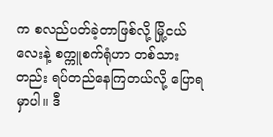က စလည်ပတ်ခဲ့တာဖြစ်လို့ မြို့ငယ်လေးနဲ့ စက္ကူစက်ရုံဟာ တစ်သားတည်း ရပ်တည်နေကြတယ်လို့ ပြောရမှာပါ။ ဒီ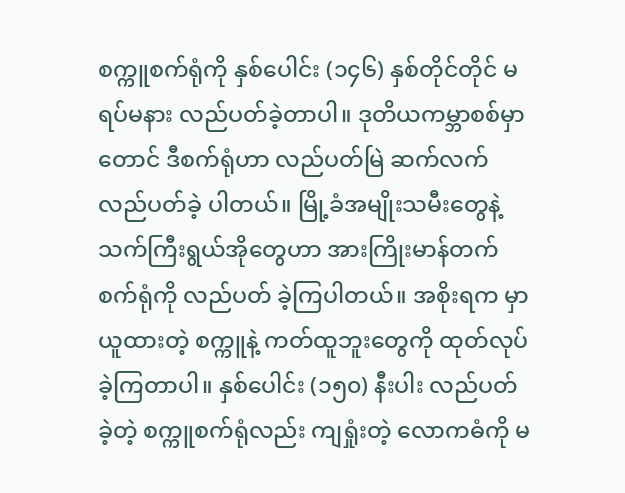စက္ကူစက်ရုံကို နှစ်ပေါင်း (၁၄၆) နှစ်တိုင်တိုင် မရပ်မနား လည်ပတ်ခဲ့တာပါ။ ဒုတိယကမ္ဘာစစ်မှာတောင် ဒီစက်ရုံဟာ လည်ပတ်မြဲ ဆက်လက် လည်ပတ်ခဲ့ ပါတယ်။ မြို့ခံအမျိုးသမီးတွေနဲ့ သက်ကြီးရွယ်အိုတွေဟာ အားကြိုးမာန်တက် စက်ရုံကို လည်ပတ် ခဲ့ကြပါတယ်။ အစိုးရက မှာယူထားတဲ့ စက္ကူနဲ့ ကတ်ထူဘူးတွေကို ထုတ်လုပ်ခဲ့ကြတာပါ။ နှစ်ပေါင်း (၁၅၀) နီးပါး လည်ပတ်ခဲ့တဲ့ စက္ကူစက်ရုံလည်း ကျရှုံးတဲ့ လောကဓံကို မ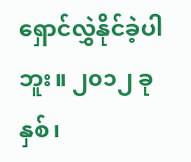ရှောင်လွှဲနိုင်ခဲ့ပါဘူး။ ၂၀၁၂ ခုနှစ်၊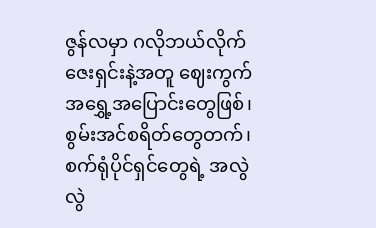ဇွန်လမှာ ဂလိုဘယ်လိုက်ဇေးရှင်းနဲ့အတူ ဈေးကွက်အရွှေ့အပြောင်းတွေဖြစ်၊ စွမ်းအင်စရိတ်တွေတက်၊ စက်ရုံပိုင်ရှင်တွေရဲ့ အလွဲလွဲ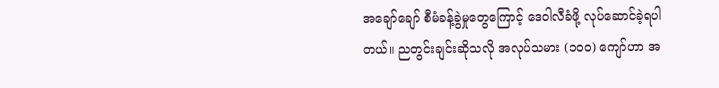အချော်ချော် စီမံခန့်ခွဲမှုတွေကြောင့် ဒေဝါလီခံဖို့ လုပ်ဆောင်ခဲ့ရပါတယ်။ ညတွင်းချင်းဆိုသလို အလုပ်သမား (၁၀၀) ကျော်ဟာ အ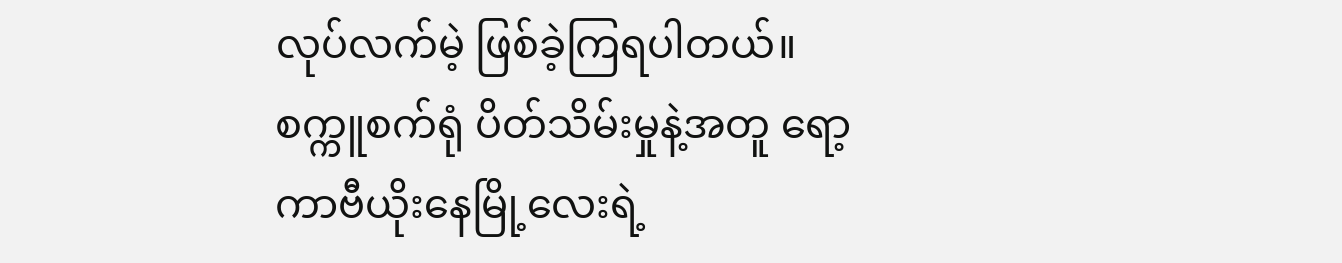လုပ်လက်မဲ့ ဖြစ်ခဲ့ကြရပါတယ်။ စက္ကူစက်ရုံ ပိတ်သိမ်းမှုနဲ့အတူ ရော့ကာဗီယိုးနေမြို့လေးရဲ့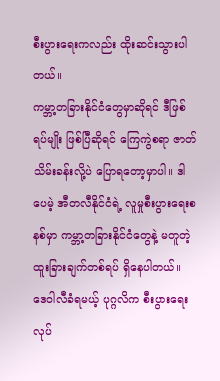စီးပွားရေးကလည်း ထိုးဆင်းသွားပါတယ်။
ကမ္ဘာ့တခြားနိုင်ငံတွေမှာဆိုရင် ဒီဖြစ်ရပ်မျိုး ဖြစ်ပြီဆိုရင် ကြေကွဲစရာ ဇာတ်သိမ်းခန်းလို့ပဲ ပြောရတော့မှာပါ။ ဒါပေမဲ့ အီတလီနိုင်ငံရဲ့ လူမှုစီးပွားရေးစနစ်မှာ ကမ္ဘာ့တခြားနိုင်ငံတွေနဲ့ မတူတဲ့ ထူးခြားချက်တစ်ရပ် ရှိနေပါတယ်။ ဒေဝါလီခံရမယ့် ပုဂ္ဂလိက စီးပွားရေးလုပ်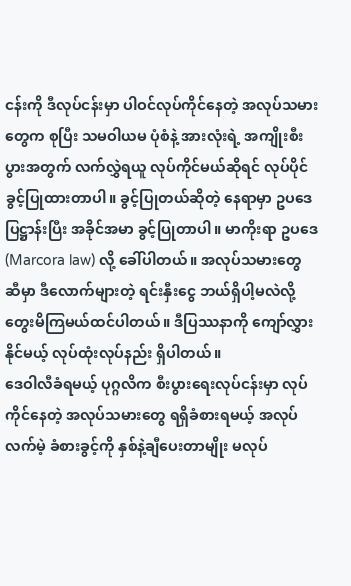ငန်းကို ဒီလုပ်ငန်းမှာ ပါဝင်လုပ်ကိုင်နေတဲ့ အလုပ်သမားတွေက စုပြီး သမဝါယမ ပုံစံနဲ့ အားလုံးရဲ့ အကျိုးစီးပွားအတွက် လက်လွှဲရယူ လုပ်ကိုင်မယ်ဆိုရင် လုပ်ပိုင်ခွင့်ပြုထားတာပါ။ ခွင့်ပြုတယ်ဆိုတဲ့ နေရာမှာ ဥပဒေ ပြဋ္ဌာန်းပြီး အခိုင်အမာ ခွင့်ပြုတာပါ။ မာကိုးရာ ဥပဒေ (Marcora law) လို့ ခေါ်ပါတယ်။ အလုပ်သမားတွေ ဆီမှာ ဒီလောက်များတဲ့ ရင်းနှီးငွေ ဘယ်ရှိပါ့မလဲလို့ တွေးမိကြမယ်ထင်ပါတယ်။ ဒီပြဿနာကို ကျော်လွှားနိုင်မယ့် လုပ်ထုံးလုပ်နည်း ရှိပါတယ်။
ဒေဝါလီခံရမယ့် ပုဂ္ဂလိက စီးပွားရေးလုပ်ငန်းမှာ လုပ်ကိုင်နေတဲ့ အလုပ်သမားတွေ ရရှိခံစားရမယ့် အလုပ်လက်မဲ့ ခံစားခွင့်ကို နှစ်နဲ့ချီပေးတာမျိုး မလုပ်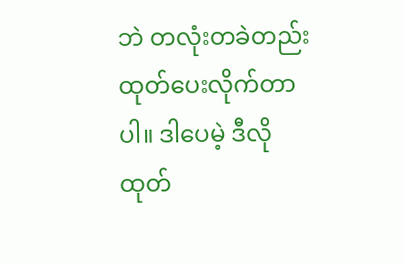ဘဲ တလုံးတခဲတည်း ထုတ်ပေးလိုက်တာပါ။ ဒါပေမဲ့ ဒီလိုထုတ်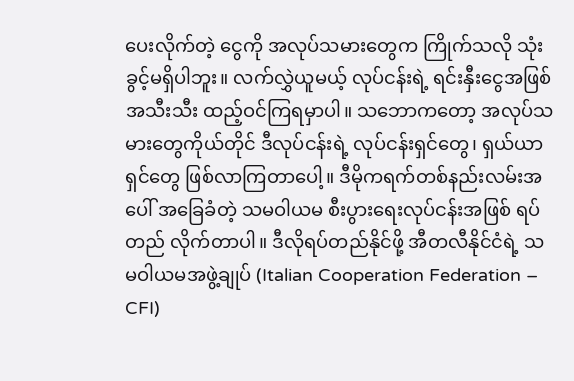ပေးလိုက်တဲ့ ငွေကို အလုပ်သမားတွေက ကြိုက်သလို သုံးခွင့်မရှိပါဘူး။ လက်လွှဲယူမယ့် လုပ်ငန်းရဲ့ ရင်းနှီးငွေအဖြစ် အသီးသီး ထည့်ဝင်ကြရမှာပါ။ သဘောကတော့ အလုပ်သမားတွေကိုယ်တိုင် ဒီလုပ်ငန်းရဲ့ လုပ်ငန်းရှင်တွေ၊ ရှယ်ယာရှင်တွေ ဖြစ်လာကြတာပေါ့။ ဒီမိုကရက်တစ်နည်းလမ်းအပေါ် အခြေခံတဲ့ သမဝါယမ စီးပွားရေးလုပ်ငန်းအဖြစ် ရပ်တည် လိုက်တာပါ။ ဒီလိုရပ်တည်နိုင်ဖို့ အီတလီနိုင်ငံရဲ့ သမဝါယမအဖွဲ့ချုပ် (Italian Cooperation Federation – CFI)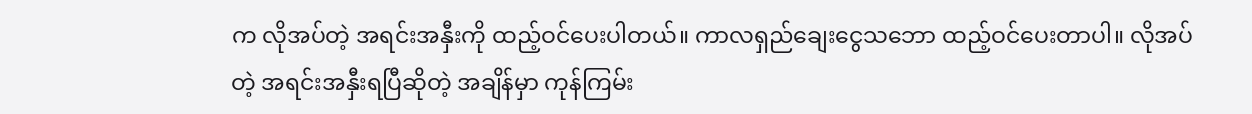က လိုအပ်တဲ့ အရင်းအနှီးကို ထည့်ဝင်ပေးပါတယ်။ ကာလရှည်ချေးငွေသဘော ထည့်ဝင်ပေးတာပါ။ လိုအပ်တဲ့ အရင်းအနှီးရပြီဆိုတဲ့ အချိန်မှာ ကုန်ကြမ်း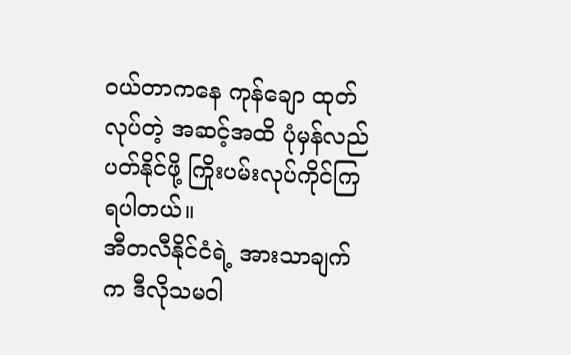ဝယ်တာကနေ ကုန်ချော ထုတ်လုပ်တဲ့ အဆင့်အထိ ပုံမှန်လည်ပတ်နိုင်ဖို့ ကြိုးပမ်းလုပ်ကိုင်ကြရပါတယ်။
အီတလီနိုင်ငံရဲ့ အားသာချက်က ဒီလိုသမဝါ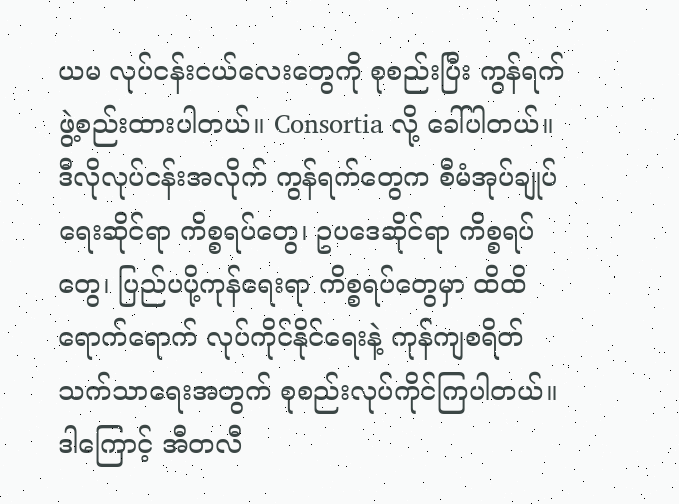ယမ လုပ်ငန်းငယ်လေးတွေကို စုစည်းပြီး ကွန်ရက်ဖွဲ့စည်းထားပါတယ်။ Consortia လို့ ခေါ်ပါတယ်။ ဒီလိုလုပ်ငန်းအလိုက် ကွန်ရက်တွေက စီမံအုပ်ချုပ်ရေးဆိုင်ရာ ကိစ္စရပ်တွေ၊ ဥပဒေဆိုင်ရာ ကိစ္စရပ်တွေ၊ ပြည်ပပို့ကုန်ရေးရာ ကိစ္စရပ်တွေမှာ ထိထိရောက်ရောက် လုပ်ကိုင်နိုင်ရေးနဲ့ ကုန်ကျစရိတ် သက်သာရေးအတွက် စုစည်းလုပ်ကိုင်ကြပါတယ်။ ဒါကြောင့် အီတလီ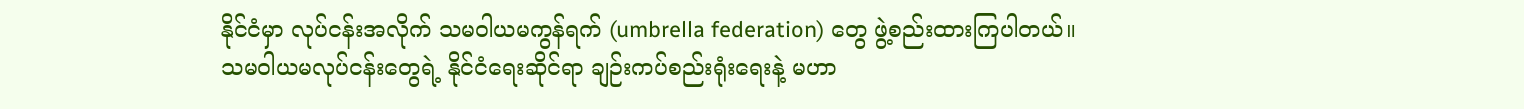နိုင်ငံမှာ လုပ်ငန်းအလိုက် သမဝါယမကွန်ရက် (umbrella federation) တွေ ဖွဲ့စည်းထားကြပါတယ်။
သမဝါယမလုပ်ငန်းတွေရဲ့ နိုင်ငံရေးဆိုင်ရာ ချဉ်းကပ်စည်းရုံးရေးနဲ့ မဟာ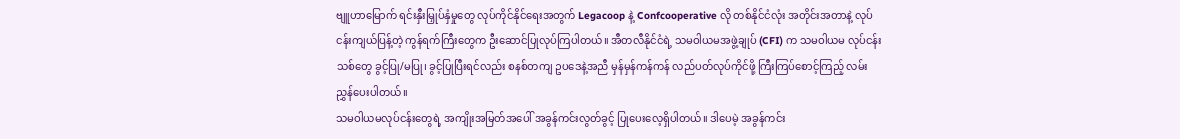ဗျူဟာမြောက် ရင်းနှီးမြှုပ်နှံမှုတွေ လုပ်ကိုင်နိုင်ရေးအတွက် Legacoop နဲ့ Confcooperative လို တစ်နိုင်ငံလုံး အတိုင်းအတာနဲ့ လုပ်ငန်းကျယ်ပြန့်တဲ့ ကွန်ရက်ကြီးတွေက ဦးဆောင်ပြုလုပ်ကြပါတယ်။ အီတလီနိုင်ငံရဲ့ သမဝါယမအဖွဲ့ချုပ် (CFI) က သမဝါယမ လုပ်ငန်းသစ်တွေ ခွင့်ပြု/မပြု၊ ခွင့်ပြုပြီးရင်လည်း စနစ်တကျ ဥပဒေနဲ့အညီ မှန်မှန်ကန်ကန် လည်ပတ်လုပ်ကိုင်ဖို့ ကြီးကြပ်စောင့်ကြည့် လမ်းညွှန်ပေးပါတယ်။
သမဝါယမလုပ်ငန်းတွေရဲ့ အကျိုးအမြတ်အပေါ် အခွန်ကင်းလွတ်ခွင့် ပြုပေးလေ့ရှိပါတယ်။ ဒါပေမဲ့ အခွန်ကင်း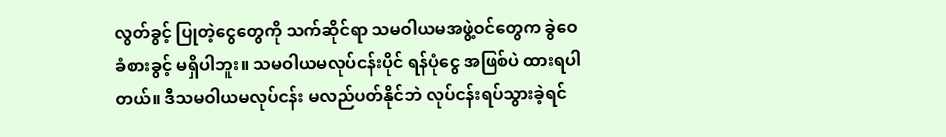လွတ်ခွင့် ပြုတဲ့ငွေတွေကို သက်ဆိုင်ရာ သမဝါယမအဖွဲ့ဝင်တွေက ခွဲဝေခံစားခွင့် မရှိပါဘူး။ သမဝါယမလုပ်ငန်းပိုင် ရန်ပုံငွေ အဖြစ်ပဲ ထားရပါတယ်။ ဒီသမဝါယမလုပ်ငန်း မလည်ပတ်နိုင်ဘဲ လုပ်ငန်းရပ်သွားခဲ့ရင်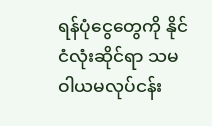ရန်ပုံငွေတွေကို နိုင်ငံလုံးဆိုင်ရာ သမဝါယမလုပ်ငန်း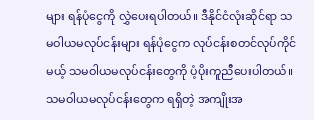များ ရန်ပုံငွေကို လွှဲပေးရပါတယ်။ ဒီနိုင်ငံလုံးဆိုင်ရာ သမဝါယမလုပ်ငန်းများ ရန်ပုံငွေက လုပ်ငန်းစတင်လုပ်ကိုင်မယ့် သမဝါယမလုပ်ငန်းတွေကို ပံ့ပိုးကူညီပေးပါတယ်။ သမဝါယမလုပ်ငန်းတွေက ရရှိတဲ့ အကျိုးအ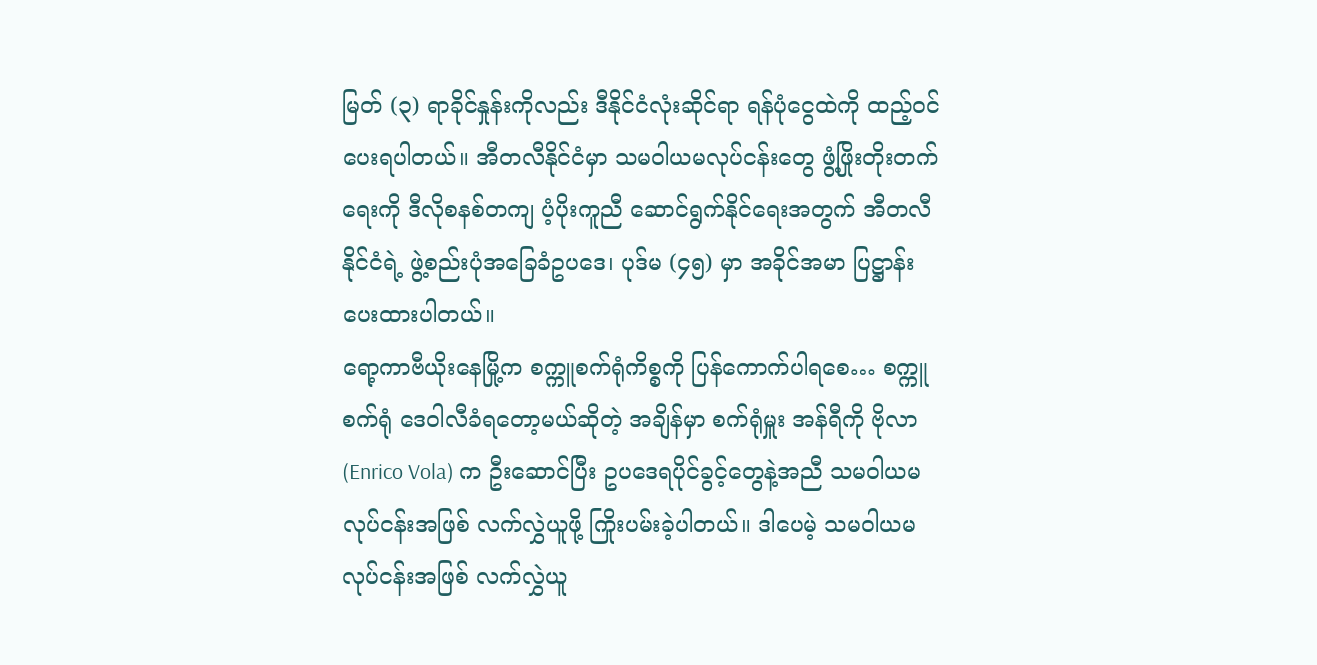မြတ် (၃) ရာခိုင်နှုန်းကိုလည်း ဒီနိုင်ငံလုံးဆိုင်ရာ ရန်ပုံငွေထဲကို ထည့်ဝင်ပေးရပါတယ်။ အီတလီနိုင်ငံမှာ သမဝါယမလုပ်ငန်းတွေ ဖွံ့ဖြိုးတိုးတက်ရေးကို ဒီလိုစနစ်တကျ ပံ့ပိုးကူညီ ဆောင်ရွက်နိုင်ရေးအတွက် အီတလီနိုင်ငံရဲ့ ဖွဲ့စည်းပုံအခြေခံဥပဒေ၊ ပုဒ်မ (၄၅) မှာ အခိုင်အမာ ပြဋ္ဌာန်းပေးထားပါတယ်။
ရော့ကာဗီယိုးနေမြို့က စက္ကူစက်ရုံကိစ္စကို ပြန်ကောက်ပါရစေ… စက္ကူစက်ရုံ ဒေဝါလီခံရတော့မယ်ဆိုတဲ့ အချိန်မှာ စက်ရုံမှူး အန်ရီကို ဗိုလာ (Enrico Vola) က ဦးဆောင်ပြီး ဥပဒေရပိုင်ခွင့်တွေနဲ့အညီ သမဝါယမလုပ်ငန်းအဖြစ် လက်လွှဲယူဖို့ ကြိုးပမ်းခဲ့ပါတယ်။ ဒါပေမဲ့ သမဝါယမလုပ်ငန်းအဖြစ် လက်လွှဲယူ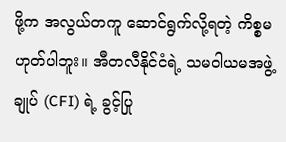ဖို့က အလွယ်တကူ ဆောင်ရွက်လို့ရတဲ့ ကိစ္စမဟုတ်ပါဘူး။ အီတလီနိုင်ငံရဲ့ သမဝါယမအဖွဲ့ချုပ် (CFI) ရဲ့ ခွင့်ပြု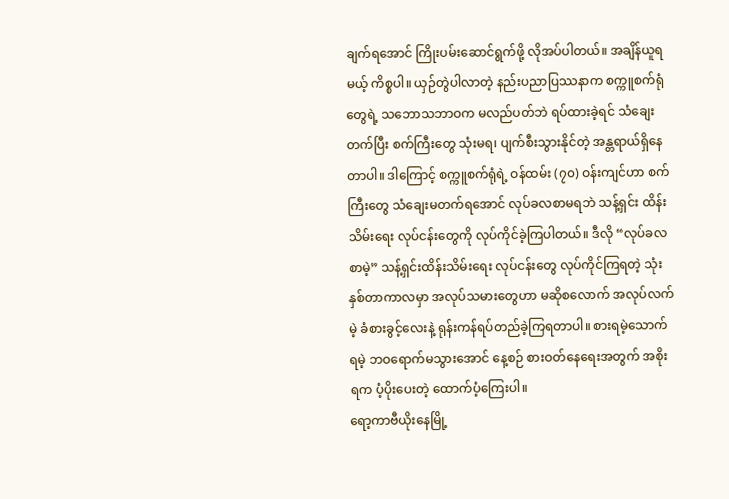ချက်ရအောင် ကြိုးပမ်းဆောင်ရွက်ဖို့ လိုအပ်ပါတယ်။ အချိန်ယူရမယ့် ကိစ္စပါ။ ယှဉ်တွဲပါလာတဲ့ နည်းပညာပြဿနာက စက္ကူစက်ရုံတွေရဲ့ သဘောသဘာဝက မလည်ပတ်ဘဲ ရပ်ထားခဲ့ရင် သံချေးတက်ပြီး စက်ကြီးတွေ သုံးမရ၊ ပျက်စီးသွားနိုင်တဲ့ အန္တရာယ်ရှိနေတာပါ။ ဒါကြောင့် စက္ကူစက်ရုံရဲ့ ဝန်ထမ်း (၇၀) ဝန်းကျင်ဟာ စက်ကြီးတွေ သံချေးမတက်ရအောင် လုပ်ခလစာမရဘဲ သန့်ရှင်း ထိန်းသိမ်းရေး လုပ်ငန်းတွေကို လုပ်ကိုင်ခဲ့ကြပါတယ်။ ဒီလို “လုပ်ခလစာမဲ့” သန့်ရှင်းထိန်းသိမ်းရေး လုပ်ငန်းတွေ လုပ်ကိုင်ကြရတဲ့ သုံးနှစ်တာကာလမှာ အလုပ်သမားတွေဟာ မဆိုစလောက် အလုပ်လက်မဲ့ ခံစားခွင့်လေးနဲ့ ရုန်းကန်ရပ်တည်ခဲ့ကြရတာပါ။ စားရမဲ့သောက်ရမဲ့ ဘဝရောက်မသွားအောင် နေ့စဉ် စားဝတ်နေရေးအတွက် အစိုးရက ပံ့ပိုးပေးတဲ့ ထောက်ပံ့ကြေးပါ။
ရော့ကာဗီယိုးနေမြို့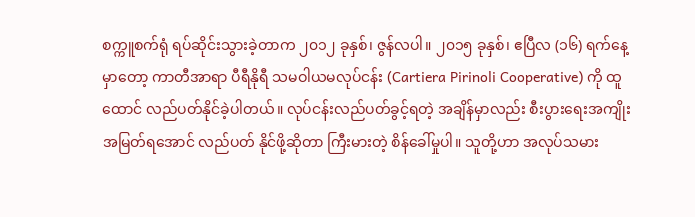စက္ကူစက်ရုံ ရပ်ဆိုင်းသွားခဲ့တာက ၂၀၁၂ ခုနှစ်၊ ဇွန်လပါ။ ၂၀၁၅ ခုနှစ်၊ ဧပြီလ (၁၆) ရက်နေ့မှာတော့ ကာတီအာရာ ပီရီနိုရီ သမဝါယမလုပ်ငန်း (Cartiera Pirinoli Cooperative) ကို ထူထောင် လည်ပတ်နိုင်ခဲ့ပါတယ်။ လုပ်ငန်းလည်ပတ်ခွင့်ရတဲ့ အချိန်မှာလည်း စီးပွားရေးအကျိုးအမြတ်ရအောင် လည်ပတ် နိုင်ဖို့ဆိုတာ ကြီးမားတဲ့ စိန်ခေါ်မှုပါ။ သူတို့ဟာ အလုပ်သမား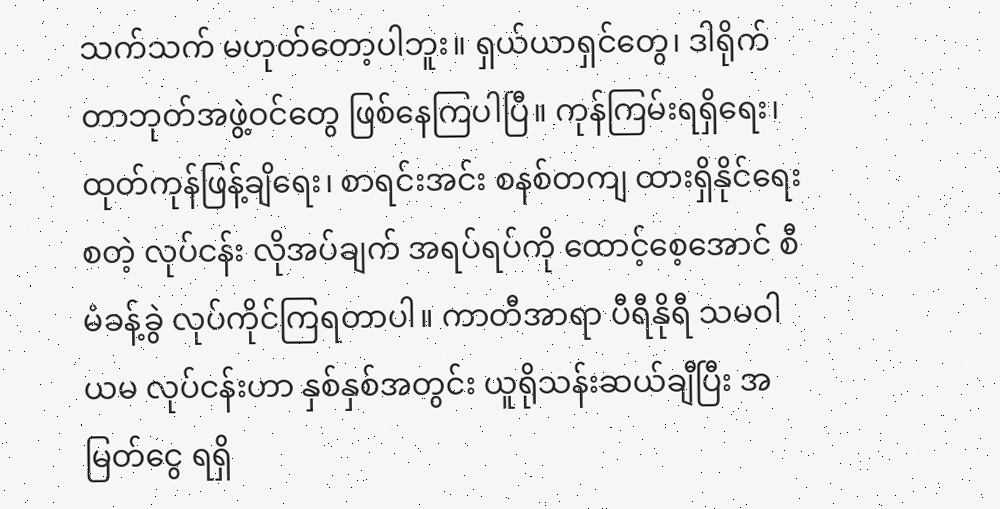သက်သက် မဟုတ်တော့ပါဘူး။ ရှယ်ယာရှင်တွေ၊ ဒါရိုက်တာဘုတ်အဖွဲ့ဝင်တွေ ဖြစ်နေကြပါပြီ။ ကုန်ကြမ်းရရှိရေး၊ ထုတ်ကုန်ဖြန့်ချိရေး၊ စာရင်းအင်း စနစ်တကျ ထားရှိနိုင်ရေး စတဲ့ လုပ်ငန်း လိုအပ်ချက် အရပ်ရပ်ကို ထောင့်စေ့အောင် စီမံခန့်ခွဲ လုပ်ကိုင်ကြရတာပါ။ ကာတီအာရာ ပီရီနိုရီ သမဝါယမ လုပ်ငန်းဟာ နှစ်နှစ်အတွင်း ယူရိုသန်းဆယ်ချီပြီး အမြတ်ငွေ ရရှိ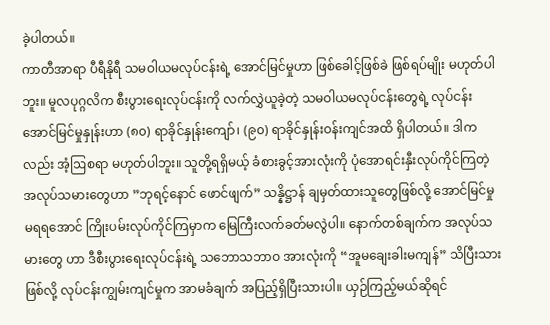ခဲ့ပါတယ်။
ကာတီအာရာ ပီရီနိုရီ သမဝါယမလုပ်ငန်းရဲ့ အောင်မြင်မှုဟာ ဖြစ်ခေါင့်ဖြစ်ခဲ ဖြစ်ရပ်မျိုး မဟုတ်ပါဘူး။ မူလပုဂ္ဂလိက စီးပွားရေးလုပ်ငန်းကို လက်လွှဲယူခဲ့တဲ့ သမဝါယမလုပ်ငန်းတွေရဲ့ လုပ်ငန်းအောင်မြင်မှုနှုန်းဟာ (၈၀) ရာခိုင်နှုန်းကျော်၊ (၉၀) ရာခိုင်နှုန်းဝန်းကျင်အထိ ရှိပါတယ်။ ဒါကလည်း အံ့ဩစရာ မဟုတ်ပါဘူး။ သူတို့ရရှိမယ့် ခံစားခွင့်အားလုံးကို ပုံအောရင်းနှီးလုပ်ကိုင်ကြတဲ့ အလုပ်သမားတွေဟာ ”ဘုရင့်နောင် ဖောင်ဖျက်” သန္နိဋ္ဌာန် ချမှတ်ထားသူတွေဖြစ်လို့ အောင်မြင်မှု မရရအောင် ကြိုးပမ်းလုပ်ကိုင်ကြမှာက မြေကြီးလက်ခတ်မလွဲပါ။ နောက်တစ်ချက်က အလုပ်သမားတွေ ဟာ ဒီစီးပွားရေးလုပ်ငန်းရဲ့ သဘောသဘာဝ အားလုံးကို “အူမချေးခါးမကျန်” သိပြီးသားဖြစ်လို့ လုပ်ငန်းကျွမ်းကျင်မှုက အာမခံချက် အပြည့်ရှိပြီးသားပါ။ ယှဉ်ကြည့်မယ်ဆိုရင်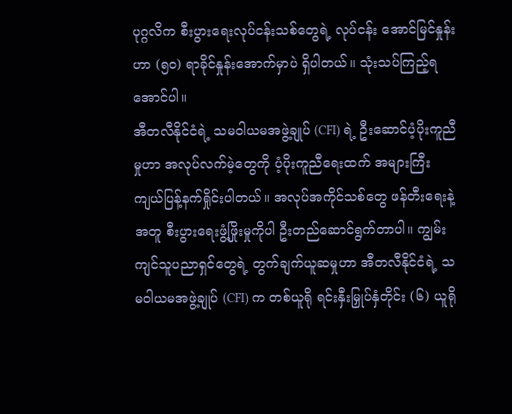ပုဂ္ဂလိက စီးပွားရေးလုပ်ငန်းသစ်တွေရဲ့ လုပ်ငန်း အောင်မြင်နှုန်း ဟာ (၅၀) ရာခိုင်နှုန်းအောက်မှာပဲ ရှိပါတယ်။ သုံးသပ်ကြည့်ရအောင်ပါ။
အီတလီနိုင်ငံရဲ့ သမဝါယမအဖွဲ့ချုပ် (CFI) ရဲ့ ဦးဆောင်ပံ့ပိုးကူညီမှုဟာ အလုပ်လက်မဲ့တွေကို ပံ့ပိုးကူညီရေးထက် အများကြီး ကျယ်ပြန့်နက်ရှိုင်းပါတယ်။ အလုပ်အကိုင်သစ်တွေ ဖန်တီးရေးနဲ့အတူ စီးပွားရေးဖွံ့ဖြိုးမှုကိုပါ ဦးတည်ဆောင်ရွက်တာပါ။ ကျွမ်းကျင်သူပညာရှင်တွေရဲ့ တွက်ချက်ယူဆမှုဟာ အီတလီနိုင်ငံရဲ့ သမဝါယမအဖွဲ့ချုပ် (CFI) က တစ်ယူရို ရင်းနှီးမြှုပ်နှံတိုင်း (၆) ယူရို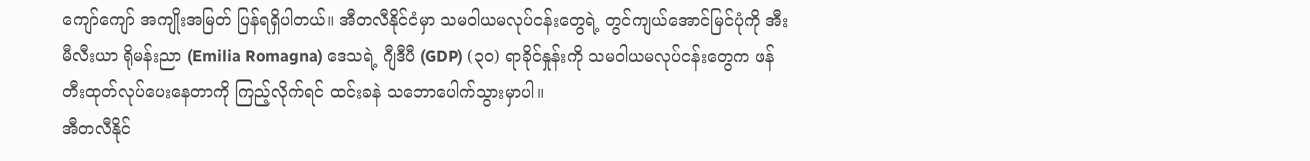ကျော်ကျော် အကျိုးအမြတ် ပြန်ရရှိပါတယ်။ အီတလီနိုင်ငံမှာ သမဝါယမလုပ်ငန်းတွေရဲ့ တွင်ကျယ်အောင်မြင်ပုံကို အီးမီလီးယာ ရိုမန်းညာ (Emilia Romagna) ဒေသရဲ့ ဂျီဒီပီ (GDP) (၃၀) ရာခိုင်နှုန်းကို သမဝါယမလုပ်ငန်းတွေက ဖန်တီးထုတ်လုပ်ပေးနေတာကို ကြည့်လိုက်ရင် ထင်းခနဲ သဘောပေါက်သွားမှာပါ။
အီတလီနိုင်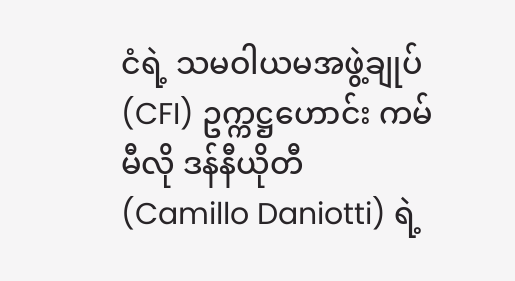ငံရဲ့ သမဝါယမအဖွဲ့ချုပ် (CFI) ဥက္ကဋ္ဌဟောင်း ကမ်မီလို ဒန်နီယိုတီ (Camillo Daniotti) ရဲ့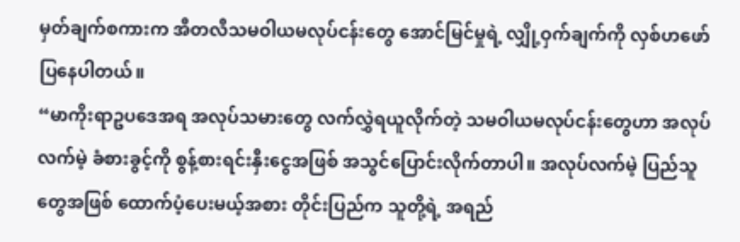မှတ်ချက်စကားက အီတလီသမဝါယမလုပ်ငန်းတွေ အောင်မြင်မှုရဲ့ လျှို့ဝှက်ချက်ကို လှစ်ဟဖော်ပြနေပါတယ်။
“မာကိုးရာဥပဒေအရ အလုပ်သမားတွေ လက်လွှဲရယူလိုက်တဲ့ သမဝါယမလုပ်ငန်းတွေဟာ အလုပ်လက်မဲ့ ခံစားခွင့်ကို စွန့်စားရင်းနှီးငွေအဖြစ် အသွင်ပြောင်းလိုက်တာပါ။ အလုပ်လက်မဲ့ ပြည်သူတွေအဖြစ် ထောက်ပံ့ပေးမယ့်အစား တိုင်းပြည်က သူတို့ရဲ့ အရည်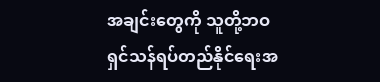အချင်းတွေကို သူတို့ဘဝ ရှင်သန်ရပ်တည်နိုင်ရေးအ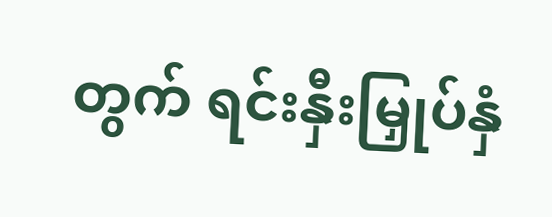တွက် ရင်းနှီးမြှုပ်နှံ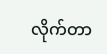လိုက်တာ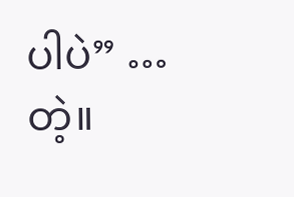ပါပဲ” … တဲ့။